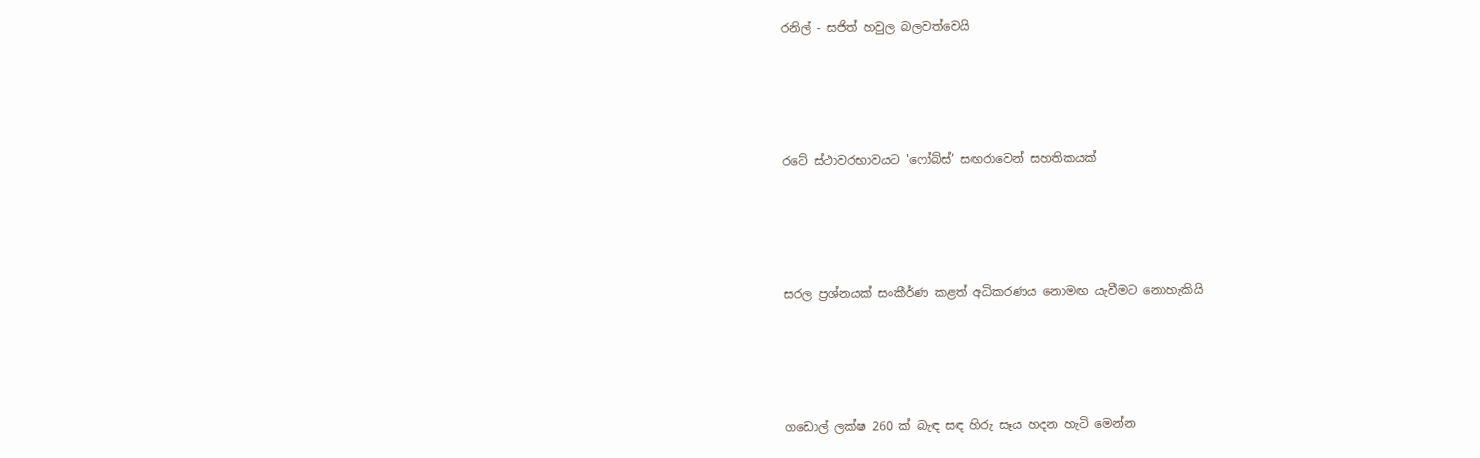රනිල් - සජිත් හවුල බලවත්වෙයි




රටේ ස්ථාවරභාවයට 'ෆෝබ්ස්’ සඟරාවෙන් සහතිකයක්




සරල ප්‍රශ්නයක් සංකීර්ණ කළත් අධිකරණය නොමඟ යැවීමට නොහැකියි




ගඩොල් ලක්ෂ 260 ක් බැඳ සඳ හිරු සෑය හදන හැටි මෙන්න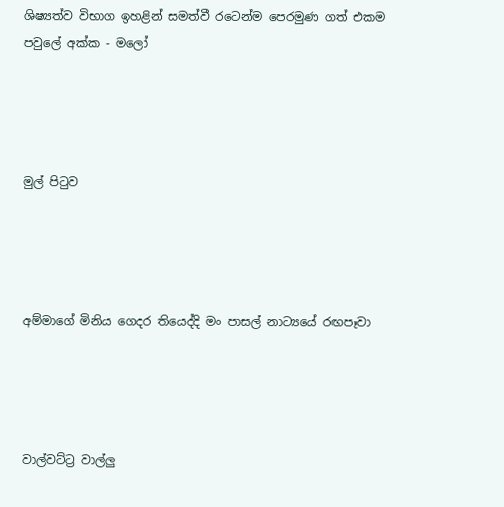ශිෂ්‍යත්ව විභාග ඉහළින් සමත්වී රටෙන්ම පෙරමුණ ගත් එකම පවුලේ අක්ක - මලෝ




මුල් පිටුව




අම්මාගේ මිනිය ගෙදර තියෙද්දි මං පාසල් නාට්‍යයේ රඟපෑවා




වාල්වට්ට්‍ර වාල්ලු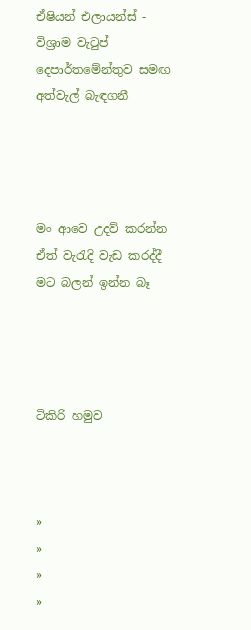ඒෂියන් එලායන්ස් - විශ්‍රාම වැටුප් දෙපාර්තමේන්තුව සමඟ අත්වැල් බැඳගනී




මං ආවෙ උදව් කරන්න ඒත් වැරැදි වැඩ කරද්දී මට බලන් ඉන්න බෑ




ටිකිරි හමුව



»
»
»
»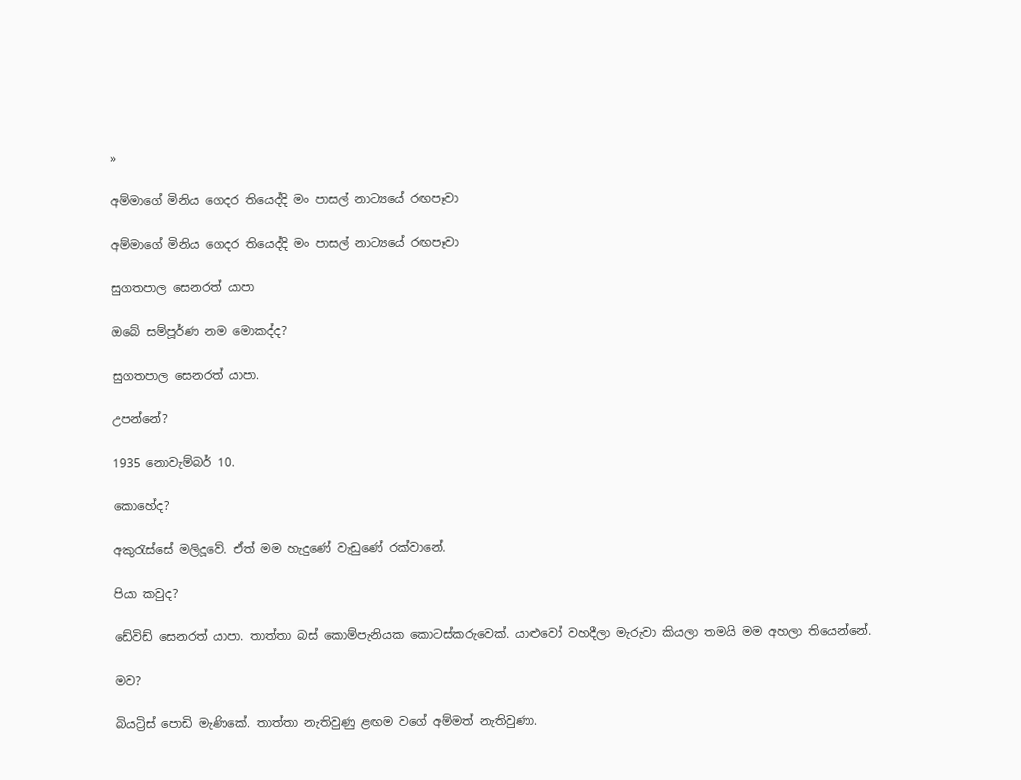»

අම්මාගේ මිනිය ගෙදර තියෙද්දි මං පාසල් නාට්‍යයේ රඟපෑවා

අම්මාගේ මිනිය ගෙදර තියෙද්දි මං පාසල් නාට්‍යයේ රඟපෑවා

සුගතපාල සෙනරත් යාපා

ඔබේ සම්පූර්ණ නම මොකද්ද?

සුගතපාල සෙනරත් යාපා.

උපන්නේ?

1935 නොවැම්බර් 10.

කොහේද?

අකුරැස්සේ මලිදූවේ. ඒත් මම හැදුණේ වැඩුණේ රක්වානේ.

පියා කවුද?

ඩේවිඩ් සෙනරත් යාපා. තාත්තා බස් කොම්පැනියක කොටස්කරුවෙක්. යාළුවෝ වහදීලා මැරුවා කියලා තමයි මම අහලා තියෙන්නේ.

මව?

බියට්‍රිස් පොඩි මැණිකේ. තාත්තා නැතිවුණු ළඟම වගේ අම්මත් නැතිවුණා.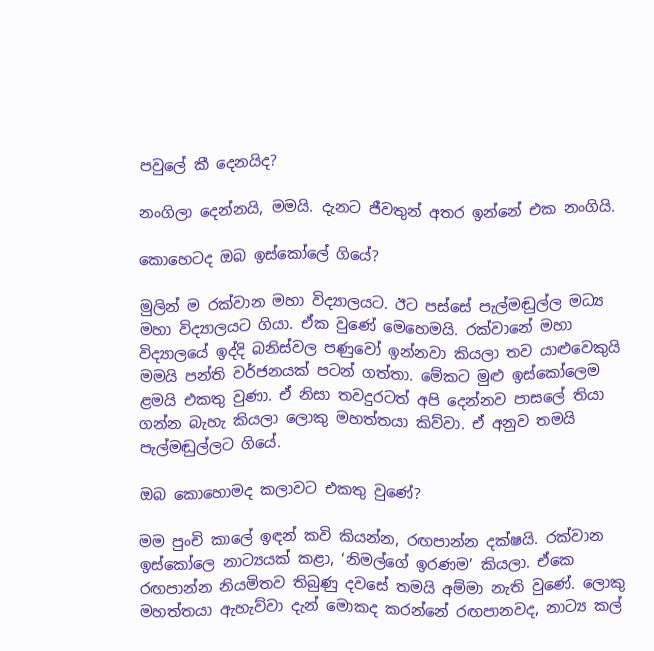පවුලේ කී දෙනයිද?

නංගිලා දෙන්නයි, මමයි. දැනට ජීවතුන් අතර ඉන්නේ එක නංගියි.

කොහෙටද ඔබ ඉස්කෝලේ ගියේ?

මුලින් ම රක්වාන මහා විද්‍යාලයට. ඊට පස්සේ පැල්මඬුල්ල මධ්‍ය මහා විද්‍යාලයට ගියා. ඒක වුණේ මෙහෙමයි. රක්වානේ මහා විද්‍යාලයේ ඉද්දි බනිස්වල පණුවෝ ඉන්නවා කියලා තව යාළුවෙකුයි මමයි පන්ති වර්ජනයක් පටන් ගත්තා. මේකට මුළු ඉස්කෝලෙම ළමයි එකතු වුණා. ඒ නිසා තවදුරටත් අපි දෙන්නව පාසලේ තියා ගන්න බැහැ කියලා ලොකු මහත්තයා කිව්වා. ඒ අනුව තමයි පැල්මඬුල්ලට ගියේ.

ඔබ කොහොමද කලාවට එකතු වුණේ?

මම පුංචි කාලේ ඉඳන් කවි කියන්න, රඟපාන්න දක්ෂයි. රක්වාන ඉස්කෝලෙ නාට්‍යයක් කළා, ‘නිමල්ගේ ඉරණම’ කියලා. ඒකෙ රඟපාන්න නියමිතව තිබුණු දවසේ තමයි අම්මා නැති වුණේ. ලොකු මහත්තයා ඇහැව්වා දැන් මොකද කරන්නේ රඟපානවද, නාට්‍ය කල්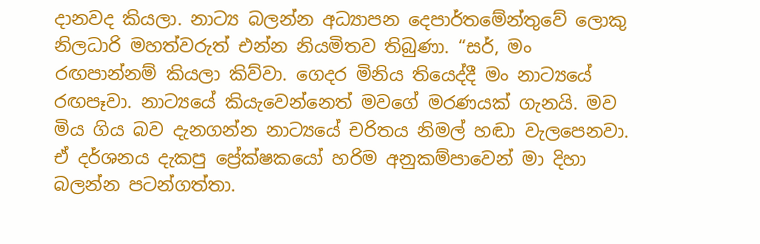දානවද කියලා. නාට්‍ය බලන්න අධ්‍යාපන දෙපාර්තමේන්තුවේ ලොකු නිලධාරි මහත්වරුත් එන්න නියමිතව තිබුණා. “සර්, මං රඟපාන්නම් කියලා කිව්වා. ගෙදර මිනිය තියෙද්දී මං නාට්‍යයේ රඟපෑවා. නාට්‍යයේ කියැවෙන්නෙත් මවගේ මරණයක් ගැනයි. මව මිය ගිය බව දැනගන්න නාට්‍යයේ චරිතය නිමල් හඬා වැලපෙනවා. ඒ දර්ශනය දැකපු ප්‍රේක්ෂකයෝ හරිම අනුකම්පාවෙන් මා දිහා බලන්න පටන්ගත්තා.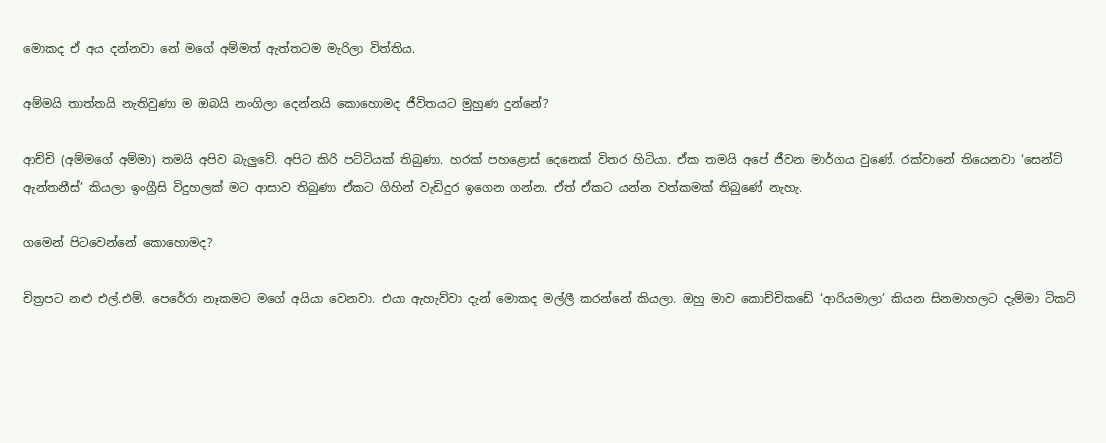මොකද ඒ අය දන්නවා නේ මගේ අම්මත් ඇත්තටම මැරිලා විත්තිය.

අම්මයි තාත්තයි නැතිවුණා ම ඔබයි නංගිලා දෙන්නයි කොහොමද ජීවිතයට මුහුණ දුන්නේ?

ආච්චි (අම්මගේ අම්මා) තමයි අපිව බැලුවේ. අපිට කිරි පට්ටියක් තිබුණා. හරක් පහළොස් දෙනෙක් විතර හිටියා. ඒක තමයි අපේ ජීවන මාර්ගය වුණේ. රක්වානේ තියෙනවා ‘සෙන්ට් ඇන්තනීස්’ කියලා ඉංග්‍රීසි විදුහලක් මට ආසාව තිබුණා ඒකට ගිහින් වැඩිදුර ඉගෙන ගන්න. ඒත් ඒකට යන්න වත්කමක් තිබුණේ නැහැ.

ගමෙන් පිටවෙන්නේ කොහොමද?

චිත්‍රපට නළු එල්.එම්. පෙරේරා නෑකමට මගේ අයියා වෙනවා. එයා ඇහැව්වා දැන් මොකද මල්ලී කරන්නේ කියලා. ඔහු මාව කොච්චිකඩේ ‘ආරියමාලා’ කියන සිනමාහලට දැම්මා ටිකට්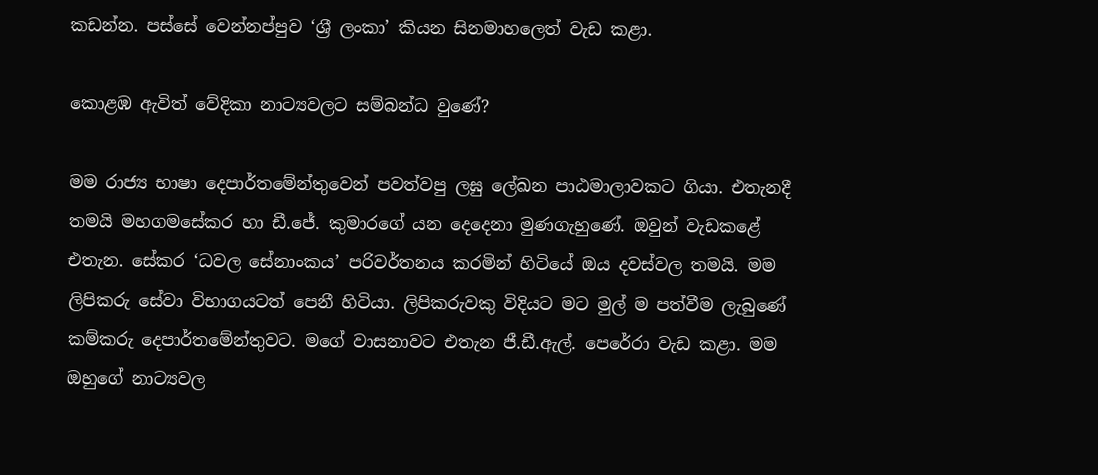කඩන්න. පස්සේ වෙන්නප්පුව ‘ශ්‍ර‍ී ලංකා’ කියන සිනමාහලෙත් වැඩ කළා.

කොළඹ ඇවිත් වේදිකා නාට්‍යවලට සම්බන්ධ වුණේ?

මම රාජ්‍ය භාෂා දෙපාර්තමේන්තුවෙන් පවත්වපු ලඝු ලේඛන පාඨමාලාවකට ගියා. එතැනදී තමයි මහගමසේකර හා ඩී.ජේ. කුමාරගේ යන දෙදෙනා මුණගැහුණේ. ඔවුන් වැඩකළේ එතැන. සේකර ‘ධවල සේනාංකය’ පරිවර්තනය කරමින් හිටියේ ඔය දවස්වල තමයි. මම ලිපිකරු සේවා විභාගයටත් පෙනී හිටියා. ලිපිකරුවකු විදියට මට මුල් ම පත්වීම ලැබුණේ කම්කරු දෙපාර්තමේන්තුවට. මගේ වාසනාවට එතැන ජී‍.ඩී.ඇල්. පෙරේරා වැඩ කළා. මම ඔහුගේ නාට්‍යවල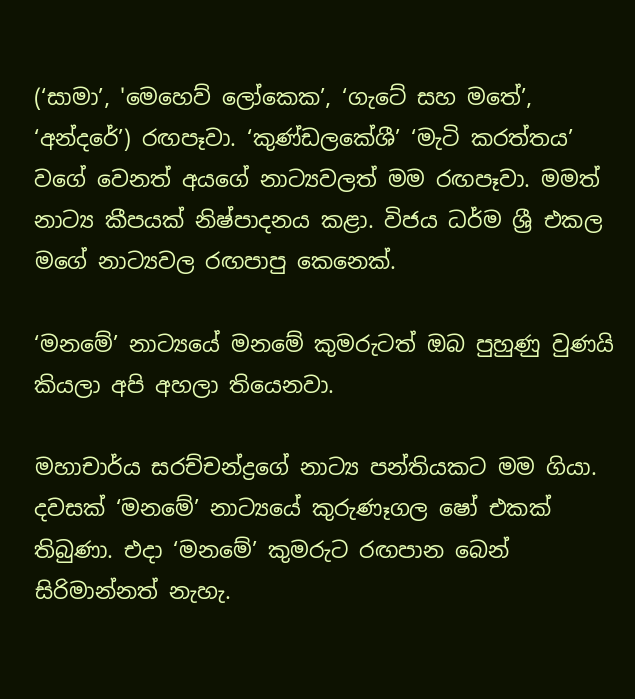(‘සාමා’, 'මෙහෙව් ලෝකෙක’, ‘ගැටේ සහ මතේ’, ‘අන්දරේ’) රඟපෑවා. ‘කුණ්ඩලකේශී’ ‘මැටි ‍කරත්තය’ වගේ වෙනත් අයගේ නාට්‍යවලත් මම රඟපෑවා. මමත් නාට්‍ය කීපයක් නිෂ්පාදනය කළා. විජය ධර්ම ශ්‍රී එකල මගේ නාට්‍යවල රඟපාපු කෙනෙක්.

‘මනමේ’ නාට්‍යයේ මනමේ කුමරුටත් ඔබ පුහුණු වුණයි කියලා අපි අහලා තියෙනවා.

මහාචාර්ය සරච්චන්ද්‍රගේ නාට්‍ය පන්තියකට මම ගියා. දවසක් ‘මනමේ’ නාට්‍යයේ කුරුණෑගල ෂෝ එ‍කක් තිබුණා‍‍. එදා ‘මනමේ’ කුමරුට රඟපාන බෙන් සිරිමාන්නත් නැහැ.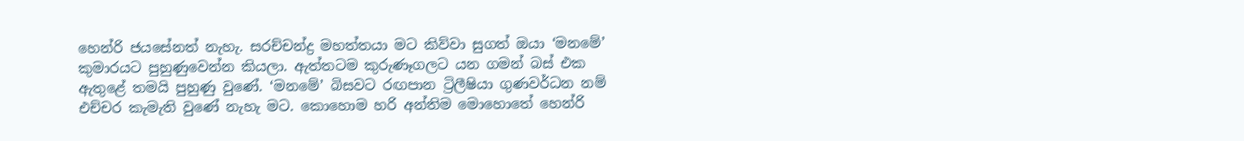හෙන්රි ජයසේනත් නැහැ. සරච්චන්ද්‍ර මහත්තයා මට කිව්වා සුගත් ඔයා‍ ‘මනමේ’ කුමාරයට පුහුණුවෙන්න කියලා. ඇත්තටම කුරුණෑගලට යන ගමන් බස් එක ඇතුළේ තමයි පුහුණු වුණේ. ‘මනමේ’ බිසවට රඟපාන ට්‍රිලීෂියා ගුණවර්ධන නම් එච්චර කැමැති වුණේ නැහැ මට. කොහොම හරි අන්තිම මොහොතේ හෙන්රි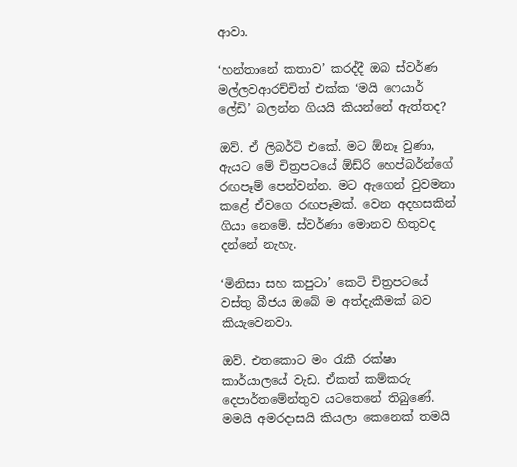ආවා.

‘හන්තානේ කතාව’ කරද්දී ඔබ ස්වර්ණ මල්ලවආරච්චිත් එක්ක ‘මයි ෆෙයාර් ලේඩි’ බලන්න ගියයි කියන්නේ ඇත්තද?

ඔව්. ඒ ලිබර්ටි එකේ. මට ඕනෑ වුණා, ඇයට මේ චිත්‍රපටයේ ඕඩ්රි හෙප්බර්න්ගේ රඟපෑම් පෙන්වන්න. මට ඇගෙන් වුවමනා කළේ ඒවගෙ රඟපෑමක්. වෙන අදහසකින් ගියා නෙමේ. ස්වර්ණා මොනව හිතුවද දන්නේ නැහැ.

‘මිනිසා සහ කපුටා’ කෙටි චිත්‍රපටයේ වස්තු බීජය ඔබේ ම අත්දැකීමක් බව කියැවෙනවා.

ඔව්. එතකොට මං රැකී රක්ෂා කාර්යාලයේ වැඩ. ඒකත් කම්කරු දෙපාර්තමේන්තුව යටතෙනේ තිබුණේ. මමයි අමරදාසයි කියලා කෙනෙක් තමයි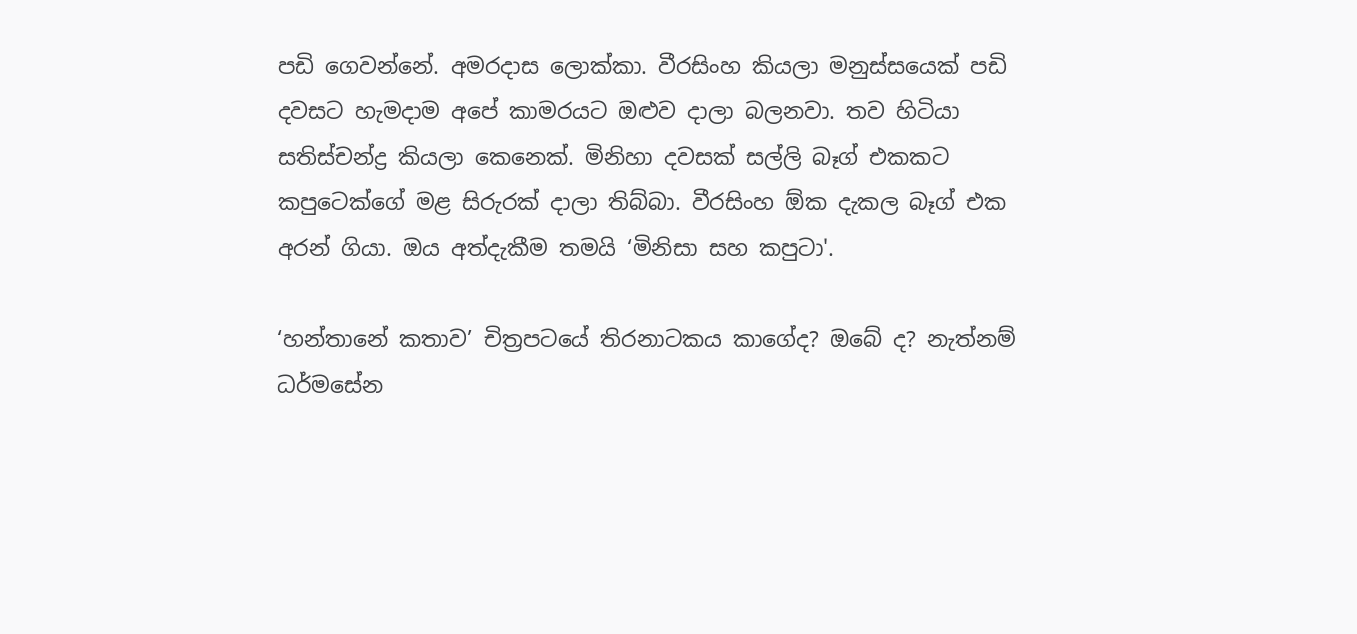පඩි ගෙවන්නේ. අමරදාස ලොක්කා. වීරසිංහ කියලා මනුස්සයෙක් පඩි දවසට හැමදාම අපේ කාමරයට ඔළුව දාලා බලනවා. තව හිටියා සතිස්චන්ද්‍ර කියලා කෙනෙක්. මිනිහා දවසක් සල්ලි බෑග් එකකට කපුටෙක්ගේ මළ සිරුරක් දාලා තිබ්බා. වීරසිංහ ඕක දැකල බෑග් එක අරන් ගියා. ඔය අත්දැකීම තමයි ‘මිනිසා සහ කපු‍ටා'.

‘හන්තානේ කතාව’ චිත්‍රපටයේ තිරනාටකය කාගේද? ඔබේ ද? නැත්නම් ධර්මසේන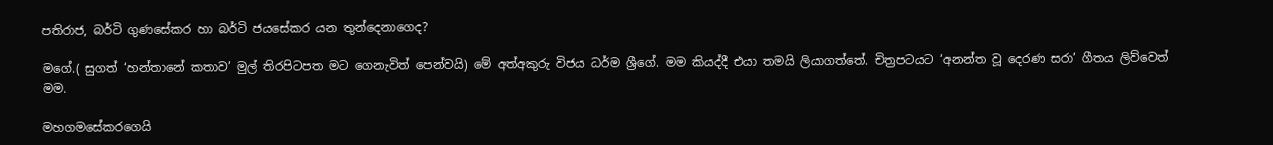පතිරාජ, බර්ටි ගුණසේකර හා බර්ටි ජයසේකර යන තුන්දෙනාගෙද?

මගේ.( සුගත් ‘හන්තානේ කතාව’ මුල් තිරපිටපත මට ගෙනැවිත් පෙන්වයි) මේ අත්අකුරු විජය ධර්ම ශ්‍රීගේ. මම කියද්දී එයා තමයි ලියාගත්තේ. චිත්‍රපටයට ‘අනන්ත වූ දෙරණ සරා’ ගීතය ලිව්වෙත් මම.

මහගමසේකරගෙයි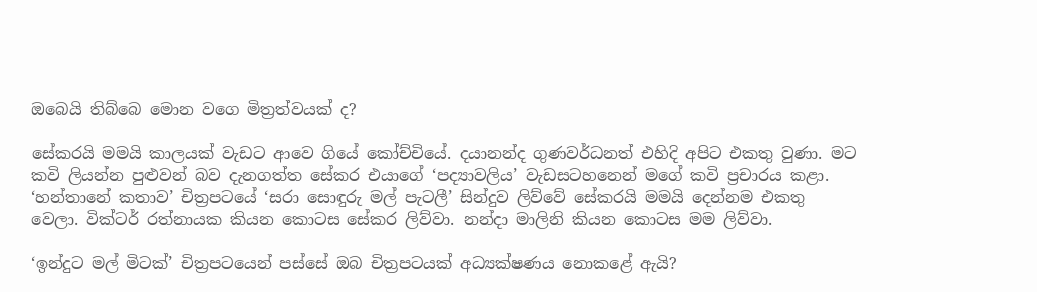ඔබෙයි තිබ්බෙ මොන වගෙ මිත්‍රත්වයක් ද?

සේකරයි මමයි කාලයක් වැඩට ආවෙ ගියේ කෝච්චියේ. දයානන්ද ගුණවර්ධනත් එහිදි අපිට එකතු වුණා. මට කවි ලියන්න පුළුවන් බව දැනගත්ත සේකර එයාගේ ‘පද්‍යාවලිය’ වැඩසටහනෙන් මගේ කවි ප්‍රචාරය කළා. ‘හන්තානේ කතාව’ චිත්‍රපටයේ ‘සරා සොඳුරු මල් පැටලී’ සින්දුව ලිව්වේ සේකරයි මමයි දෙන්නම එකතු වෙලා. වික්ටර් රත්නායක කියන කොටස සේකර ලිව්වා. නන්දා මාලිනි කියන කොටස මම ලිව්වා.

‘ඉන්දුට මල් මිටක්’ චිත්‍රපටයෙන් පස්සේ ඔබ චිත්‍රපටයක් අධ්‍යක්ෂණය නොකළේ ඇයි?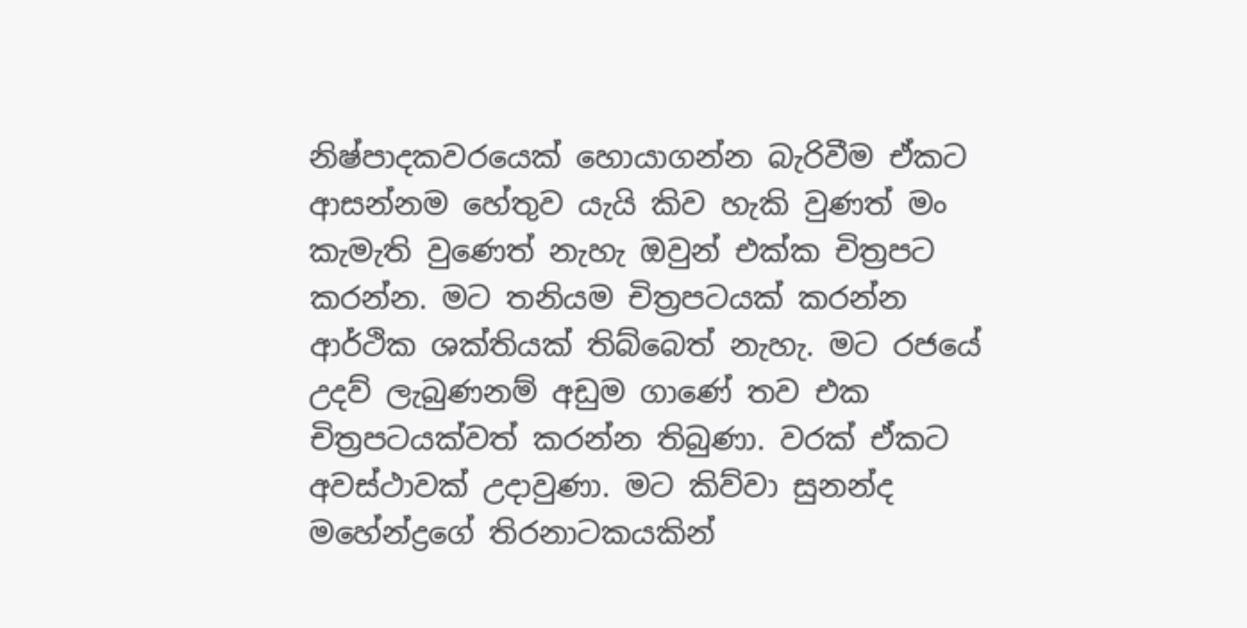නිෂ්පාදකවරයෙක් හොයාගන්න බැරිවීම ඒකට ආසන්නම හේතුව යැයි කිව හැකි වුණත් මං කැමැති වුණෙත් නැහැ ඔවුන් එක්ක චිත්‍රපට කරන්න. මට තනියම චිත්‍රපටයක් කරන්න ආර්ථික ශක්තියක් තිබ්බෙත් නැහැ. මට රජයේ උදව් ලැබුණනම් අඩුම ගාණේ තව එක චිත්‍රපටයක්වත් කරන්න තිබුණා. වරක් ඒකට අවස්ථාවක් උදාවුණා. මට කිව්වා සුනන්ද මහේන්ද්‍රගේ තිරනාටකයකින්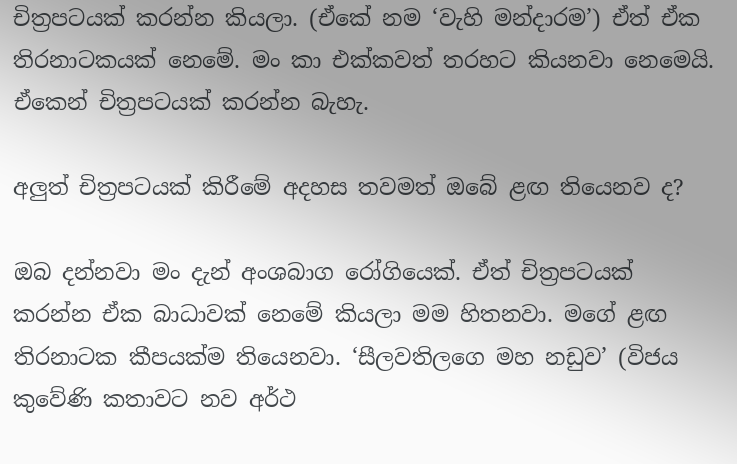චිත්‍රපටයක් කරන්න කියලා. (ඒකේ නම ‘වැහි මන්දාරම’) ඒත් ඒක තිරනාටකයක් නෙමේ. මං කා එක්කවත් තරහට කියනවා නෙමෙයි. ඒකෙන් චිත්‍රපටයක් කරන්න බැහැ.

අලුත් චිත්‍රපටයක් කිරීමේ අදහස තවමත් ඔබේ ළඟ තියෙනව ද?

ඔබ දන්නවා මං දැන් අංශබාග රෝගියෙක්. ඒත් චිත්‍රපටයක් කරන්න ඒක බාධාවක් නෙමේ කියලා මම හිතනවා. මගේ ළඟ තිරනාටක කීපයක්ම තියෙනවා. ‘සීලවතිලගෙ මහ නඩුව’ (විජය කුවේණි කතාවට නව අර්ථ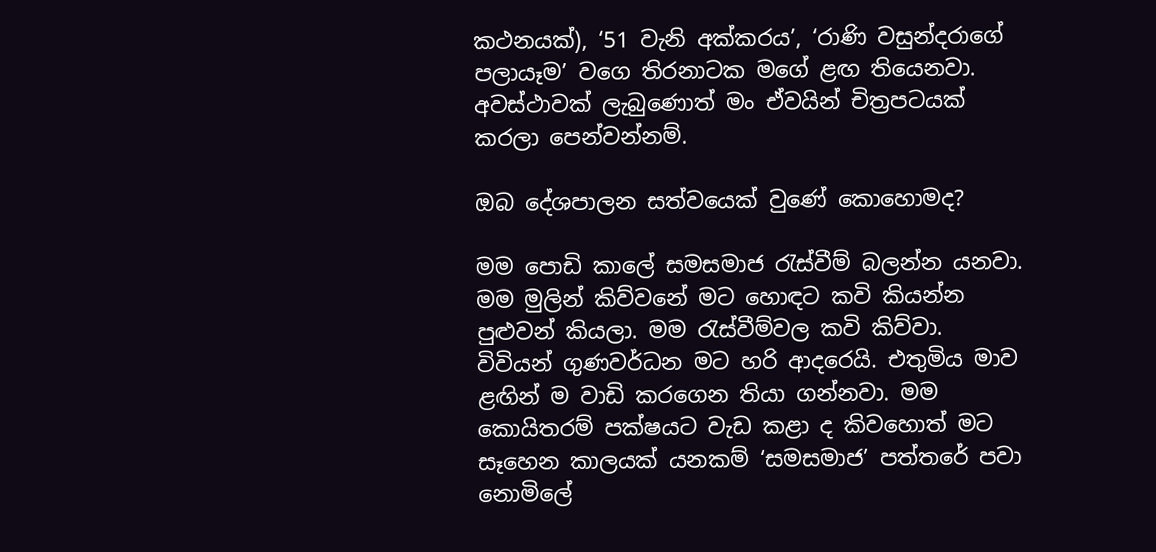කථනයක්), ‘51 වැනි අක්කරය’, ‘රාණි වසුන්දරාගේ පලායෑම’ වගෙ තිරනාටක මගේ ළඟ තියෙනවා. අවස්ථාවක් ලැබුණොත් මං ඒවයින් චිත්‍රපටයක් කරලා පෙන්වන්නම්.

ඔබ දේශපාලන සත්වයෙක් වුණේ කොහොමද?

මම පොඩි කාලේ සමසමාජ රැස්වීම් බලන්න යනවා. මම මුලින් කිව්වනේ මට හොඳට කවි කියන්න පුළුවන් කියලා. මම රැස්වීම්වල කවි කිව්වා‍. විවියන් ගුණවර්ධන මට හරි ආදරෙයි. එතුමිය මාව ළඟින් ම වාඩි කරගෙන තියා ගන්නවා. මම කොයිතරම් පක්ෂයට වැඩ කළා ද කිවහොත් මට සෑහෙන කාලයක් යනකම් ‘සමසමාජ’ පත්තරේ පවා නොමිලේ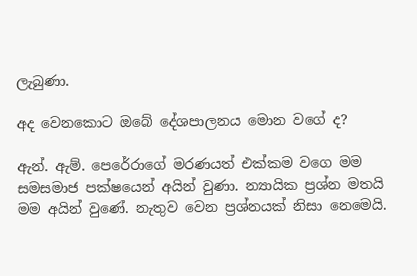ලැබුණා.

අද වෙනකොට ඔබේ දේශපාලනය මොන වගේ ද?

ඇන්. ඇම්. පෙරේරාගේ මරණයත් එක්කම වගෙ මම සමසමාජ පක්ෂයෙන් අයින් වුණා. න්‍යායික ප්‍රශ්න මතයි මම අයින් වුණේ. නැතුව වෙන ප්‍රශ්නයක් නිසා නෙමෙයි.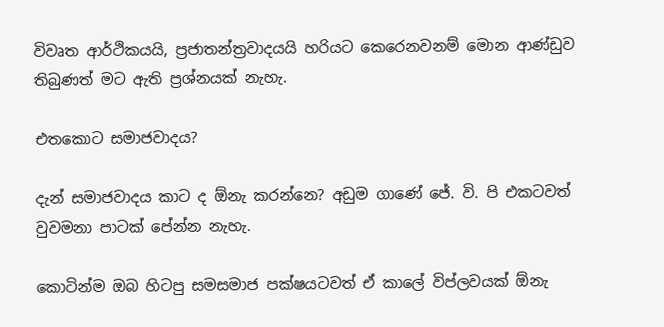විවෘත ආර්ථිකයයි, ප්‍රජාතන්ත්‍රවාදයයි හරියට කෙරෙනවනම් මොන ආණ්ඩුව තිබුණත් මට ඇති ප්‍රශ්නයක් නැහැ.

එතකොට සමාජවාදය?

දැන් සමාජවාදය කාට ද ඕනැ කරන්නෙ? අඩුම ගාණේ ජේ. වි. පි එකටවත් වුවමනා පාටක් පේන්න නැහැ.

කොටින්ම ඔබ හිටපු සමසමාජ පක්ෂයටවත් ඒ කාලේ විප්ලවයක් ඕනැ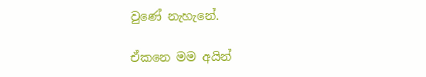වුණේ නැහැනේ.

ඒකනෙ මම අයින්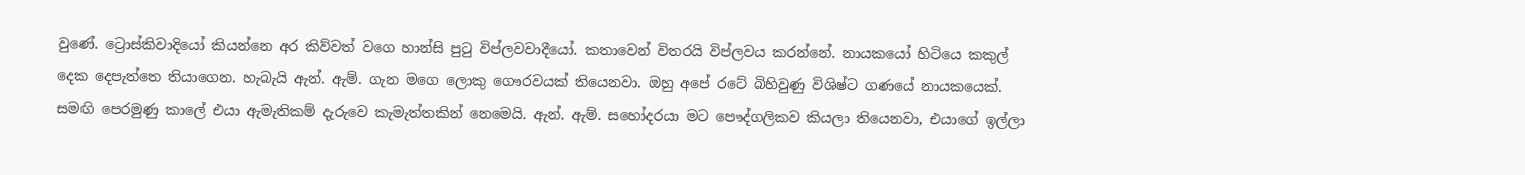වුණේ. ට්‍රොස්කිවාදියෝ කියන්නෙ අර කිව්වත් වගෙ හාන්සි පුටු විප්ලවවාදීයෝ. කතාවෙන් විතරයි විප්ලවය කරන්නේ. නායකයෝ හිටියෙ කකුල් දෙක දෙපැත්තෙ තියාගෙන. හැබැයි ඇන්. ඇම්. ගැන මගෙ ලොකු ගෞරවයක් තියෙනවා. ඔහු අපේ රටේ බිහිවුණු විශිෂ්ට ගණයේ නායකයෙක්. සමඟි පෙරමුණු කාලේ එයා ඇමැතිකම් දැරුවෙ කැමැත්තකින් නෙමෙයි. ඇන්. ඇම්. සහෝදරයා මට පෞද්ගලිකව කියලා තියෙනවා, එයාගේ ඉල්ලා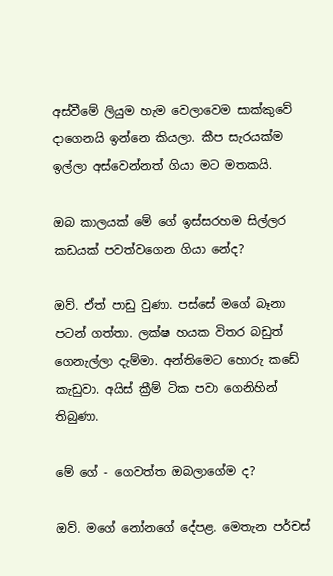අස්වීමේ ලියුම හැම වෙලාවෙම සාක්කුවේ දාගෙනයි ඉන්නෙ කියලා. කීප සැරයක්ම ඉල්ලා අස්වෙන්නත් ගියා මට මතකයි.

ඔබ කාලයක් මේ ගේ ඉස්සරහම සිල්ලර කඩයක් පවත්වගෙන ගියා නේද?

ඔව්. ඒත් පාඩු වුණා. පස්සේ මගේ බෑනා පටන් ගත්තා. ලක්ෂ හයක විතර බඩුත් ගෙනැල්ලා දැම්මා. අන්තිමෙට හොරු කඩේ කැඩුවා. අයිස් ක්‍රීම් ටික පවා ගෙනිහින් තිබුණා.

මේ ගේ - ගෙවත්ත ඔබලාගේම ද?

ඔව්. මගේ නෝනගේ දේපළ. මෙතැන පර්චස්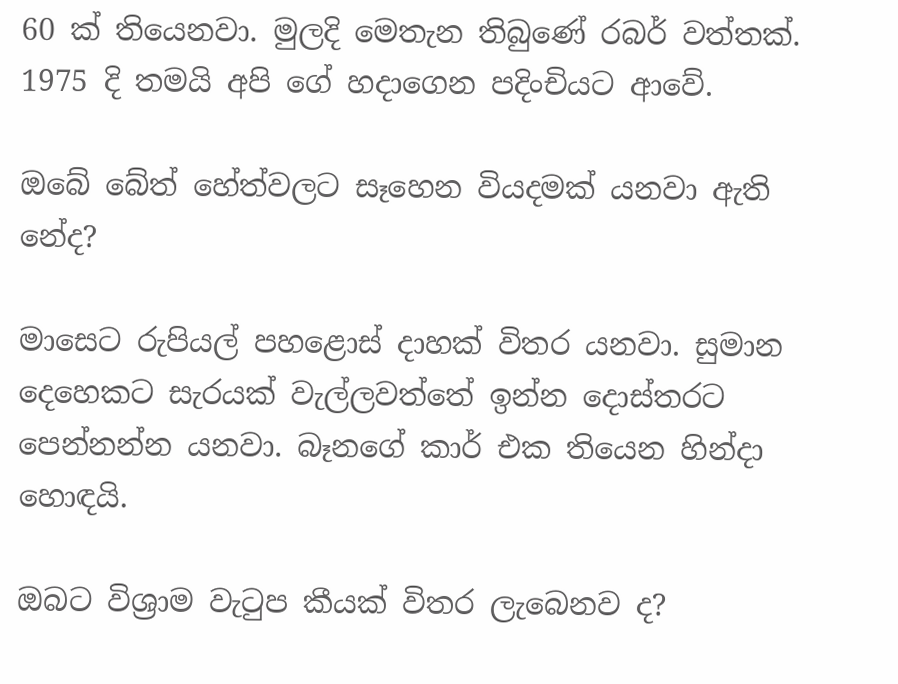60 ක් තියෙනවා. මුලදි මෙතැන තිබුණේ රබර් වත්තක්. 1975 දි තමයි අපි ගේ හදාගෙන පදිංචියට ආවේ.

ඔබේ බේත් හේත්වලට සෑහෙන වියදමක් යනවා ඇති නේද?

මාසෙට රුපියල් පහළොස් දාහක් විතර යනවා. සුමාන දෙහෙකට සැරයක් වැල්ලවත්තේ ඉන්න දොස්තරට පෙන්නන්න යනවා. බෑනගේ කාර් එක තියෙන හින්දා හොඳයි.

ඔබට විශ්‍රාම වැටුප කීයක් විතර ලැබෙනව ද?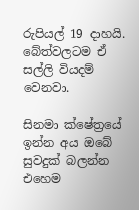රුපියල් 19 දාහයි. බේත්වලටම ඒ සල්ලි වියදම් වෙනවා.

සිනමා ක්ෂේත්‍රයේ ඉන්න අය ඔබේ සුවදුක් බලන්න එහෙම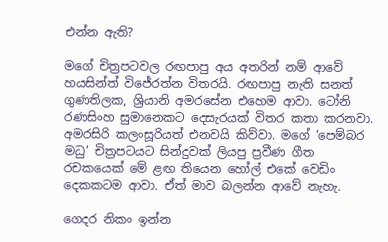එන්න ඇති?

මගේ චිත්‍රපටවල රඟපාපු අය අතරින් නම් ආවේ හයසින්ත් විජේරත්න විතරයි. රඟපාපු නැති සනත් ගුණතිලක, ශ්‍රියානි අමරසේන එහෙම ආවා. ටෝනි රණසිංහ සුමානෙකට දෙසැරයක් විතර කතා කරනවා. අමරසිරි කලංසූරියත් එනවයි කිව්වා. මගේ ‘පෙම්බර මධු’ චිත්‍රපටයට සින්දුවක් ලියපු ප්‍රවීණ ගීත රචකයෙක් මේ ළඟ තියෙන හෝල් එකේ වෙඩිං දෙකකටම ආවා. ඒත් මාව බලන්න ආවේ නැහැ.

ගෙදර නිකං ඉන්න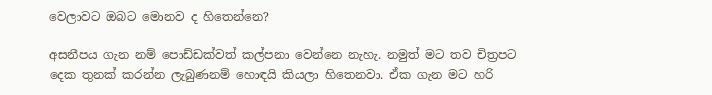වෙලාවට ඔබට මොනව ද හිතෙන්නෙ?

අසනීපය ගැන නම් පොඩ්ඩක්වත් කල්පනා වෙන්නෙ නැහැ. නමුත් මට තව චිත්‍රපට දෙක තුනක් කරන්න ලැබුණනම් හොඳයි කියලා හිතෙනවා. ඒක ගැන මට හරි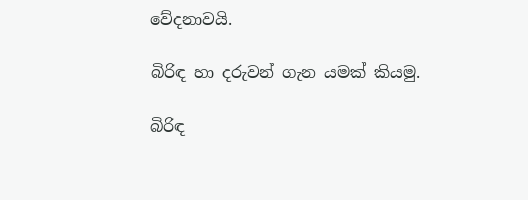වේදනාවයි.

බිරිඳ හා දරුවන් ගැන යමක් කියමු.

බිරිඳ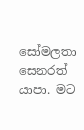සෝමලතා සෙනරත් යාපා. මට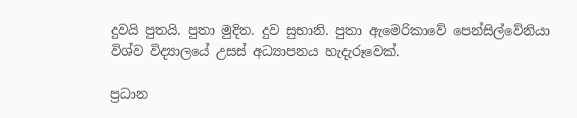දුවයි පුතයි. පුතා මුදිත. දුව සුභානි. පුතා ඇමෙරිකාවේ පෙන්සිල්වේනියා විශ්ව විද්‍යාලයේ උසස් අධ්‍යාපනය හැදැරූවෙක්.

ප්‍රධාන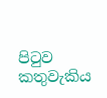පිටුව කතුවැකිය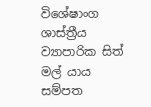විශේෂාංග ශාස්ත්‍රීය ව්‍යාපාරික සිත් මල් යාය සම්පත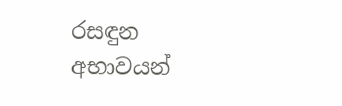රසඳුන අභාවයන්